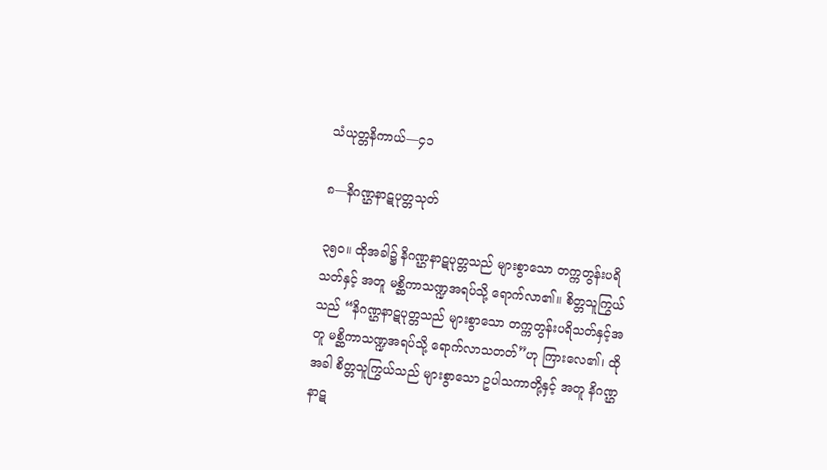သံယုတ္တနိကာယ်—၄၁

၈—နိဂဏ္ဌနာဋပုတ္တသုတ်

၃၅ဝ။ ထိုအခါ၌ နိဂဏ္ဌနာဋပုတ္တသည် များစွာသော တက္ကတွန်းပရိသတ်နှင့် အတူ မစ္ဆိကာသဏ္ဍအရပ်သို့ ရောက်လာ၏။ စိတ္တသူကြွယ်သည် “နိဂဏ္ဌနာဋပုတ္တသည် များစွာသော တက္ကတွန်းပရိသတ်နှင့်အတူ မစ္ဆိကာသဏ္ဍအရပ်သို့ ရောက်လာသတတ်”ဟု ကြားလေ၏၊ ထိုအခါ စိတ္တသူကြွယ်သည် များစွာသော ဥပါသကာတို့နှင့် အတူ နိဂဏ္ဌနာဋ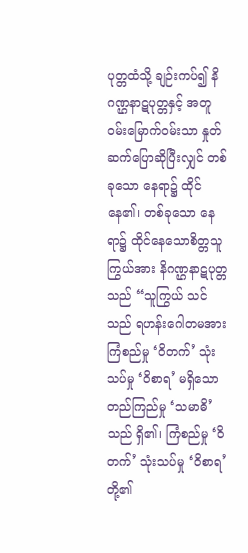ပုတ္တထံသို့ ချဉ်းကပ်၍ နိဂဏ္ဌနာဋပုတ္တနှင့် အတူ ဝမ်းမြောက်ဝမ်းသာ နှုတ်ဆက်ပြောဆိုပြီးလျှင် တစ်ခုသော နေရာ၌ ထိုင်နေ၏၊ တစ်ခုသော နေရာ၌ ထိုင်နေသောစိတ္တသူကြွယ်အား နိဂဏ္ဌနာဋပုတ္တသည် “သူကြွယ် သင်သည် ရဟန်းဂေါတမအား ကြံစည်မှု ‘ဝိတက်’ သုံးသပ်မှု ‘ဝိစာရ’ မရှိသော တည်ကြည်မှု ‘သမာဓိ’သည် ရှိ၏၊ ကြံစည်မှု ‘ဝိတက်’ သုံးသပ်မှု ‘ဝိစာရ’ တို့၏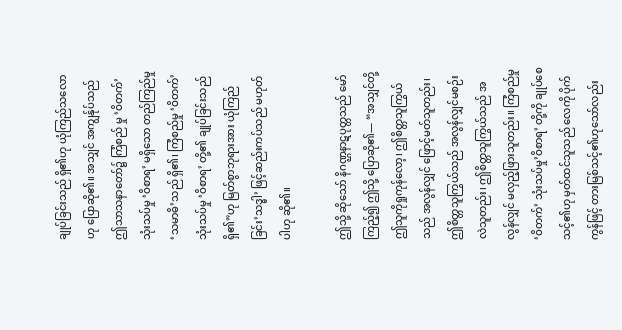ချုပ်ခြင်းသည် ရှိ၏ဟု ယုံကြည်သလောဟု ပြောဆို၏။ အသျှင် အကျွန်ုပ်သည် ဤသာသနာတော်၌ ကြံစည် မှု ‘ဝိတက်’ သုံးသပ်မှု ‘ဝိစာရ’ မရှိသော တည်ကြည်မှု ‘သမာဓိ’သည် ရှိ၏၊ ကြံစည်မှု ‘ဝိတက်’သုံးသပ်မှု ‘ဝိစာရ’ တို့၏ ချုပ်ခြင်းသည် ရှိ၏”ဟု မြတ်စွာဘုရားအား ယုံကြည်ခြင်း’သဒ္ဓါ’ ဖြင့်ဆည်းကပ်သည် မဟုတ် ပါဟု ဆို၏။

ဤသို့ ဆိုသော် နိဂဏ္ဌနာဋပုတ္တသည် မော်ကြည့်၍ ဤသို့ ပြောဆို၏— “အသျှင်တို့ ဤသူကိုရှုကုန်လော့၊ ဤစိတ္တသူကြွယ်သည် အလွန်လျှင် ဖြောင့်မတ်သူတည်း၊ ဤစိတ္တသူကြွယ်သည် အလွန်လျှင်မစဉ်းလဲသူတည်း၊ ဤစိတ္တသူကြွယ်သည် အလွန်လျှင် မလှည့်ဖြားသူတည်း။ ကြံစည်မှု ‘ဝိတက်’ သုံးသပ်မှု’ဝိစာရ’ တို့ကို ချုပ်စေသင့်၏ဟု မှတ်ထင်သူသည် လေကို ပိုက်ကွန်ဖြင့် တားမြစ်သင့်၏ဟုသော်လည်း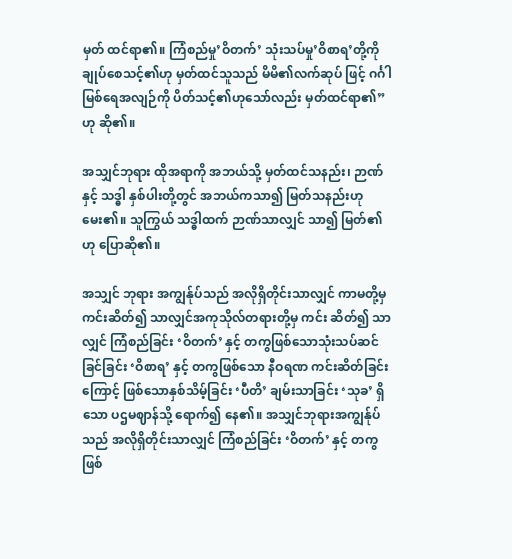မှတ် ထင်ရာ၏။ ကြံစည်မှု’ဝိတက်’ သုံးသပ်မှု’ဝိစာရ’တို့ကို ချုပ်စေသင့်၏ဟု မှတ်ထင်သူသည် မိမိ၏လက်ဆုပ် ဖြင့် ဂင်္ဂါမြစ်ရေအလျဉ်ကို ပိတ်သင့်၏ဟုသော်လည်း မှတ်ထင်ရာ၏”ဟု ဆို၏။

အသျှင်ဘုရား ထိုအရာကို အဘယ်သို့ မှတ်ထင်သနည်း၊ ဉာဏ်နှင့် သဒ္ဓါ နှစ်ပါးတို့တွင် အဘယ်ကသာ၍ မြတ်သနည်းဟု မေး၏။ သူကြွယ် သဒ္ဓါထက် ဉာဏ်သာလျှင် သာ၍ မြတ်၏ဟု ပြောဆို၏။

အသျှင် ဘုရား အကျွန်ုပ်သည် အလိုရှိတိုင်းသာလျှင် ကာမတို့မှ ကင်းဆိတ်၍ သာလျှင်အကုသိုလ်တရားတို့မှ ကင်း ဆိတ်၍ သာလျှင် ကြံစည်ခြင်း ‘ဝိတက်’ နှင့် တကွဖြစ်သောသုံးသပ်ဆင်ခြင်ခြင်း ‘ဝိစာရ’ နှင့် တကွဖြစ်သော နီဝရဏ ကင်းဆိတ်ခြင်းကြောင့် ဖြစ်သောနှစ်သိမ့်ခြင်း ‘ပီတိ’ ချမ်းသာခြင်း ‘သုခ’ ရှိသော ပဌမဈာန်သို့ ရောက်၍ နေ၏။ အသျှင်ဘုရားအကျွန်ုပ်သည် အလိုရှိတိုင်းသာလျှင် ကြံစည်ခြင်း ‘ဝိတက်’ နှင့် တကွ ဖြစ်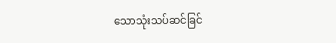သောသုံးသပ်ဆင်ခြင်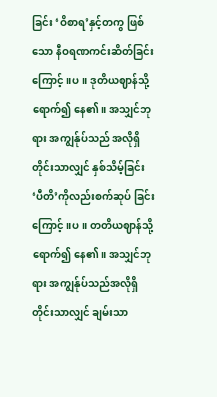ခြင်း ‘ဝိစာရ’နှင့်တကွ ဖြစ်သော နီဝရဏကင်းဆိတ်ခြင်းကြောင့်။ပ။ ဒုတိယဈာန်သို့ရောက်၍ နေ၏။ အသျှင်ဘုရား အကျွန်ုပ်သည် အလိုရှိတိုင်းသာလျှင် နှစ်သိမ့်ခြင်း ‘ပီတိ’ကိုလည်းစက်ဆုပ် ခြင်းကြောင့်။ပ။ တတိယဈာန်သို့ ရောက်၍ နေ၏။ အသျှင်ဘုရား အကျွန်ုပ်သည်အလိုရှိတိုင်းသာလျှင် ချမ်းသာ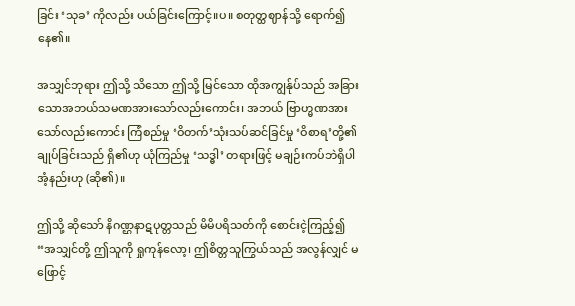ခြင်း ‘သုခ’ ကိုလည်း ပယ်ခြင်းကြောင့်။ပ။ စတုတ္ထဈာန်သို့ ရောက်၍ နေ၏။

အသျှင်ဘုရား ဤသို့ သိသော ဤသို့ မြင်သော ထိုအကျွန်ုပ်သည် အခြားသောအဘယ်သမဏအားသော်လည်းကောင်း၊ အဘယ် ဗြာဟ္မဏအားသော်လည်းကောင်း ကြံစည်မှု ‘ဝိတက်’သုံးသပ်ဆင်ခြင်မှု ‘ဝိစာရ’တို့၏ ချုပ်ခြင်းသည် ရှိ၏ဟု ယုံကြည်မှု ‘သဒ္ဓါ’ တရားဖြင့် မချဉ်းကပ်ဘဲရှိပါအံ့နည်းဟု (ဆို၏)။

ဤသို့ ဆိုသော် နိဂဏ္ဌနာဋပုတ္တသည် မိမိပရိသတ်ကို စောင်းငဲ့ကြည့်၍ “အသျှင်တို့ ဤသူကို ရှုကုန်လော့၊ ဤစိတ္တသူကြွယ်သည် အလွန်လျှင် မဖြောင့်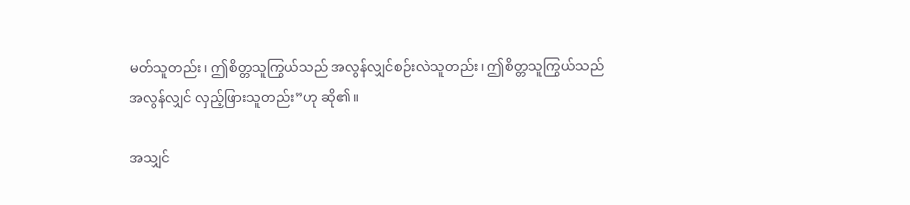မတ်သူတည်း၊ ဤစိတ္တသူကြွယ်သည် အလွန်လျှင်စဉ်းလဲသူတည်း၊ ဤစိတ္တသူကြွယ်သည် အလွန်လျှင် လှည့်ဖြားသူတည်း”ဟု ဆို၏။

အသျှင်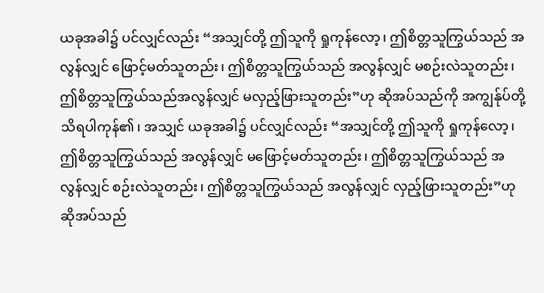ယခုအခါ၌ ပင်လျှင်လည်း “အသျှင်တို့ ဤသူကို ရှုကုန်လော့၊ ဤစိတ္တသူကြွယ်သည် အလွန်လျှင် ဖြောင့်မတ်သူတည်း၊ ဤစိတ္တသူကြွယ်သည် အလွန်လျှင် မစဉ်းလဲသူတည်း၊ ဤစိတ္တသူကြွယ်သည်အလွန်လျှင် မလှည့်ဖြားသူတည်း”ဟု ဆိုအပ်သည်ကို အကျွန်ုပ်တို့ သိရပါကုန်၏၊ အသျှင် ယခုအခါ၌ ပင်လျှင်လည်း “အသျှင်တို့ ဤသူကို ရှုကုန်လော့၊ ဤစိတ္တသူကြွယ်သည် အလွန်လျှင် မဖြောင့်မတ်သူတည်း၊ ဤစိတ္တသူကြွယ်သည် အလွန်လျှင် စဉ်းလဲသူတည်း၊ ဤစိတ္တသူကြွယ်သည် အလွန်လျှင် လှည့်ဖြားသူတည်း”ဟု ဆိုအပ်သည်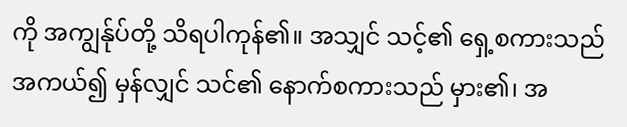ကို အကျွန်ုပ်တို့ သိရပါကုန်၏။ အသျှင် သင့်၏ ရှေ့စကားသည် အကယ်၍ မှန်လျှင် သင်၏ နောက်စကားသည် မှား၏၊ အ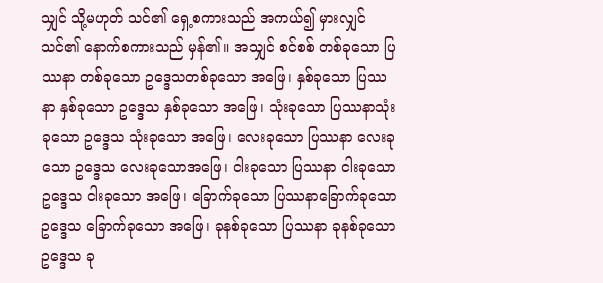သျှင် သို့မဟုတ် သင်၏ ရှေ့စကားသည် အကယ်၍ မှားလျှင်သင်၏ နောက်စကားသည် မှန်၏။ အသျှင် စင်စစ် တစ်ခုသော ပြဿနာ တစ်ခုသော ဥဒ္ဒေသတစ်ခုသော အဖြေ၊ နှစ်ခုသော ပြဿနာ နှစ်ခုသော ဥဒ္ဒေသ နှစ်ခုသော အဖြေ၊ သုံးခုသော ပြဿနာသုံးခုသော ဥဒ္ဒေသ သုံးခုသော အဖြေ၊ လေးခုသော ပြဿနာ လေးခုသော ဥဒ္ဒေသ လေးခုသောအဖြေ၊ ငါးခုသော ပြဿနာ ငါးခုသော ဥဒ္ဒေသ ငါးခုသော အဖြေ၊ ခြောက်ခုသော ပြဿနာခြောက်ခုသော ဥဒ္ဒေသ ခြောက်ခုသော အဖြေ၊ ခုနစ်ခုသော ပြဿနာ ခုနစ်ခုသော ဥဒ္ဒေသ ခု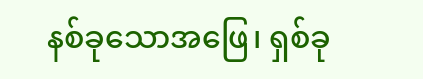နစ်ခုသောအဖြေ၊ ရှစ်ခု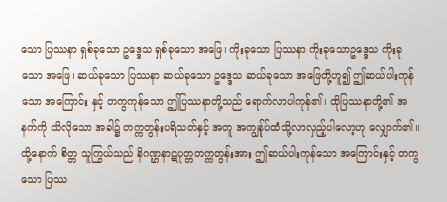သော ပြဿနာ ရှစ်ခုသော ဥဒ္ဒေသ ရှစ်ခုသော အဖြေ၊ ကိုးခုသော ပြဿနာ ကိုးခုသောဥဒ္ဒေသ ကိုးခုသော အဖြေ၊ ဆယ်ခုသော ပြဿနာ ဆယ်ခုသော ဥဒ္ဒေသ ဆယ်ခုသော အဖြေတို့ဟူ၍ ဤဆယ်ပါးကုန်သော အကြောင်း နှင့် တကွကုန်သော ဤပြဿနာတို့သည် ရောက်လာပါကုန်၏၊ ထိုပြဿနာတို့၏ အနက်ကို သိလိုသော အခါ၌ တက္ကတွန်းပရိသတ်နှင့် အတူ အကျွန်ုပ်ထံသို့လာလှည့်ပါလော့ဟု လျှောက်၏။ ထို့နောက် စိတ္တ သူကြွယ်သည် နိဂဏ္ဌနာဋပုတ္တတက္ကတွန်းအား ဤဆယ်ပါးကုန်သော အကြောင်းနှင့် တကွသော ပြဿ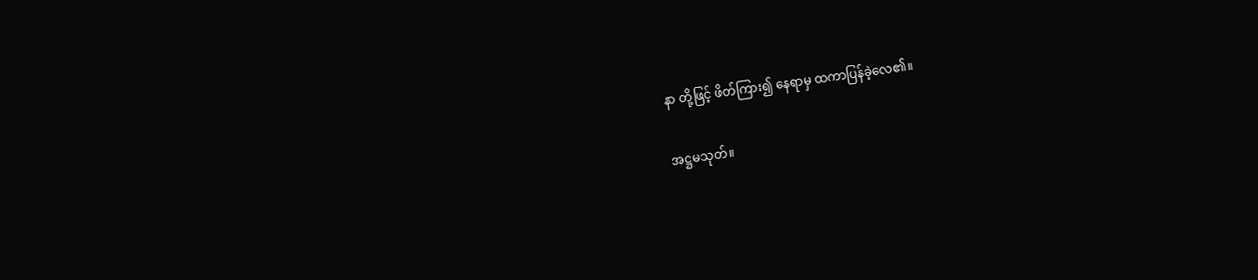နာ တို့ဖြင့် ဖိတ်ကြား၍ နေရာမှ ထကာပြန်ခဲ့လေ၏။

အဋ္ဌမသုတ်။